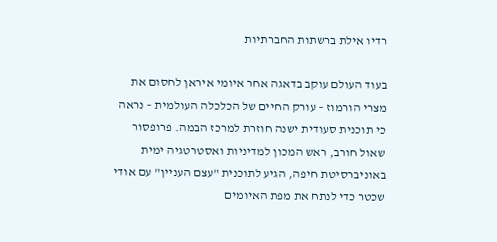רדיו אילת ברשתות החברתיות

בעוד העולם עוקב בדאגה אחר איומי איראן לחסום את מצרי הורמוז – עורק החיים של הכלכלה העולמית – נראה כי תוכנית סעודית ישנה חוזרת למרכז הבמה. פרופסור שאול חורב, ראש המכון למדיניות ואסטרטגיה ימית באוניברסיטת חיפה, הגיע לתוכנית "עצם העניין" עם אודי שכטר כדי לנתח את מפת האיומים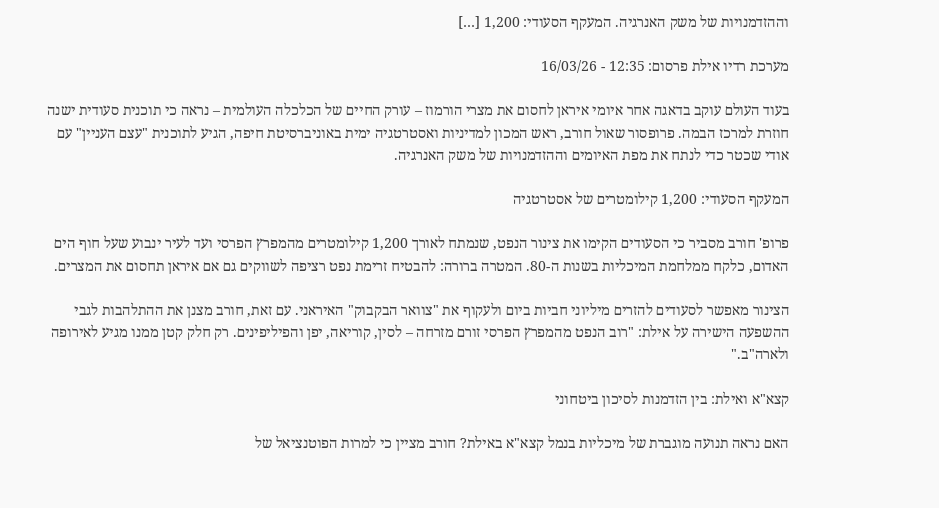וההזדמנויות של משק האנרגיה. המעקף הסעודי: 1,200 […]

מערכת רדיו אילת פרסום: 12:35 - 16/03/26

בעוד העולם עוקב בדאגה אחר איומי איראן לחסום את מצרי הורמוז – עורק החיים של הכלכלה העולמית – נראה כי תוכנית סעודית ישנה חוזרת למרכז הבמה. פרופסור שאול חורב, ראש המכון למדיניות ואסטרטגיה ימית באוניברסיטת חיפה, הגיע לתוכנית "עצם העניין" עם אודי שכטר כדי לנתח את מפת האיומים וההזדמנויות של משק האנרגיה.

המעקף הסעודי: 1,200 קילומטרים של אסטרטגיה

פרופ' חורב מסביר כי הסעודים הקימו את צינור הנפט, שנמתח לאורך 1,200 קילומטרים מהמפרץ הפרסי ועד לעיר ינבוע שעל חוף הים האדום, כלקח ממלחמת המיכליות בשנות ה-80. המטרה ברורה: להבטיח זרימת נפט רציפה לשווקים גם אם איראן תחסום את המצרים.

הצינור מאפשר לסעודים להזרים מיליוני חביות ביום ולעקוף את "צוואר הבקבוק" האיראני. עם זאת, חורב מצנן את ההתלהבות לגבי ההשפעה הישירה על אילת: "רוב הנפט מהמפרץ הפרסי זורם מזרחה – לסין, קוריאה, יפן והפיליפינים. רק חלק קטן ממנו מגיע לאירופה ולארה"ב."

קצא"א ואילת: בין הזדמנות לסיכון ביטחוני

האם נראה תנועה מוגברת של מיכליות בנמל קצא"א באילת? חורב מציין כי למרות הפוטנציאל של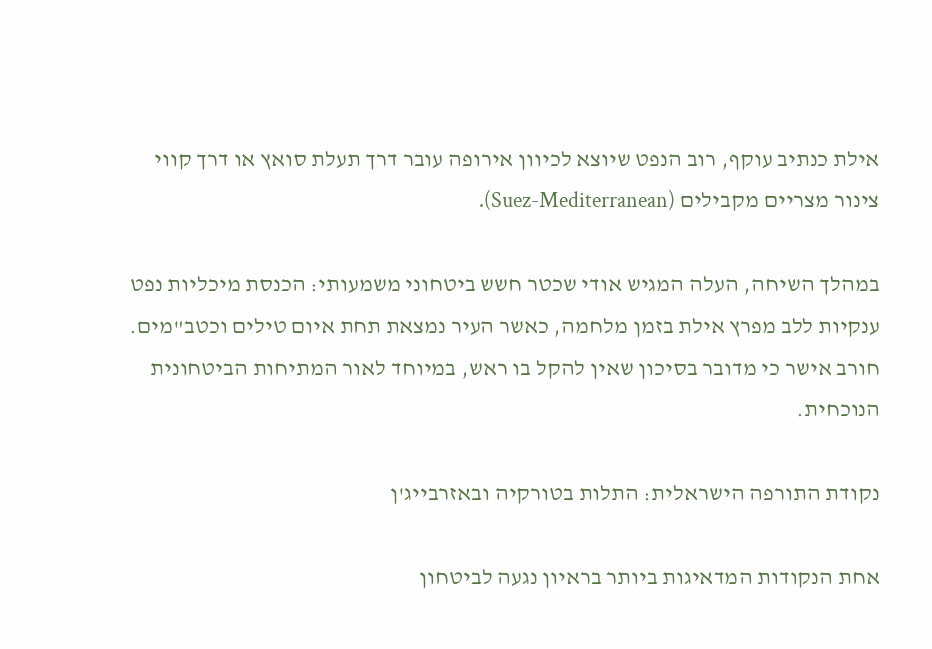אילת כנתיב עוקף, רוב הנפט שיוצא לכיוון אירופה עובר דרך תעלת סואץ או דרך קווי צינור מצריים מקבילים (Suez-Mediterranean).

במהלך השיחה, העלה המגיש אודי שכטר חשש ביטחוני משמעותי: הכנסת מיכליות נפט ענקיות ללב מפרץ אילת בזמן מלחמה, כאשר העיר נמצאת תחת איום טילים וכטב"מים. חורב אישר כי מדובר בסיכון שאין להקל בו ראש, במיוחד לאור המתיחות הביטחונית הנוכחית.

נקודת התורפה הישראלית: התלות בטורקיה ובאזרבייג'ן

אחת הנקודות המדאיגות ביותר בראיון נגעה לביטחון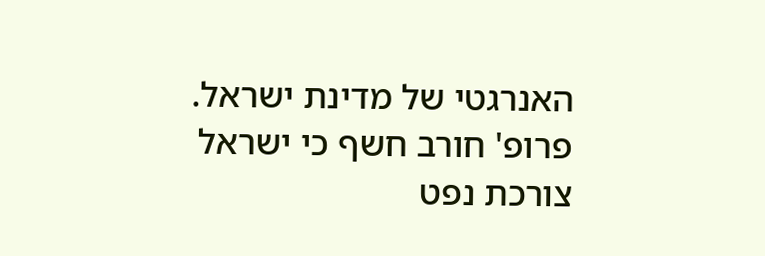האנרגטי של מדינת ישראל. פרופ' חורב חשף כי ישראל צורכת נפט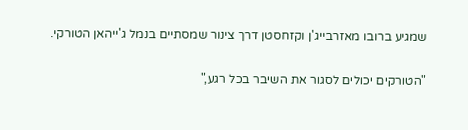שמגיע ברובו מאזרבייג'ן וקזחסטן דרך צינור שמסתיים בנמל ג'ייהאן הטורקי.

"הטורקים יכולים לסגור את השיבר בכל רגע,"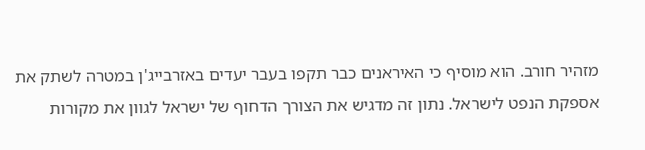מזהיר חורב. הוא מוסיף כי האיראנים כבר תקפו בעבר יעדים באזרבייג'ן במטרה לשתק את אספקת הנפט לישראל. נתון זה מדגיש את הצורך הדחוף של ישראל לגוון את מקורות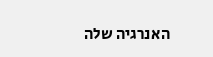האנרגיה שלה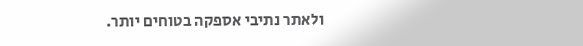ולאתר נתיבי אספקה בטוחים יותר.